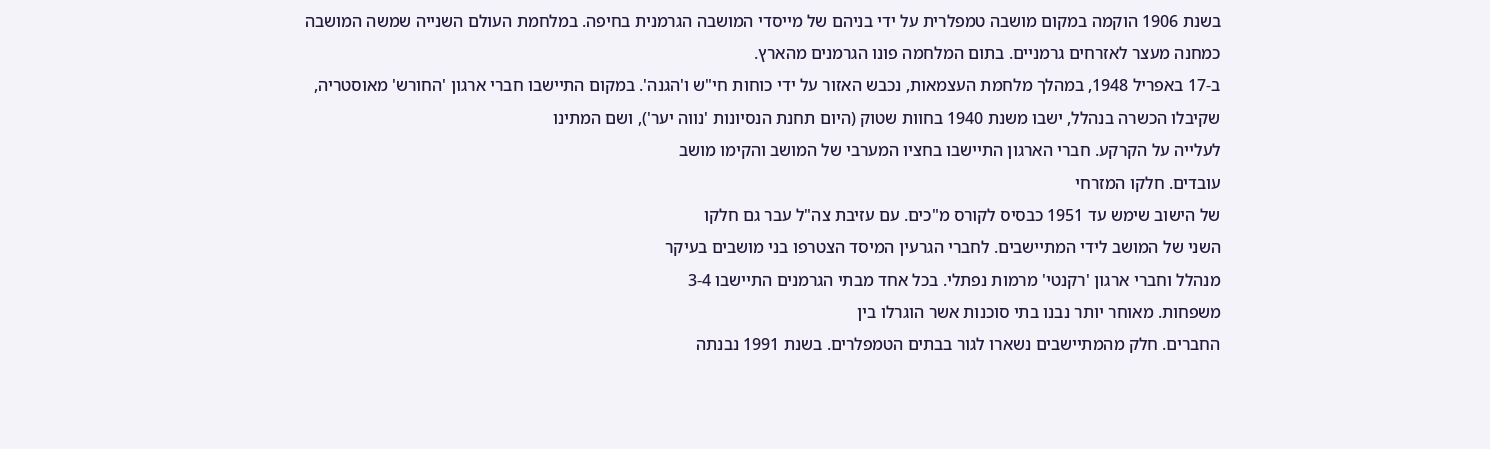בשנת 1906 הוקמה במקום מושבה טמפלרית על ידי בניהם של מייסדי המושבה הגרמנית בחיפה. במלחמת העולם השנייה שמשה המושבה כמחנה מעצר לאזרחים גרמניים. בתום המלחמה פונו הגרמנים מהארץ.
ב-17 באפריל 1948, במהלך מלחמת העצמאות, נכבש האזור על ידי כוחות חי"ש ו'הגנה'. במקום התיישבו חברי ארגון 'החורש' מאוסטריה, שקיבלו הכשרה בנהלל, ישבו משנת 1940 בחוות שטוק (היום תחנת הנסיונות 'נווה יער'), ושם המתינו
לעלייה על הקרקע. חברי הארגון התיישבו בחציו המערבי של המושב והקימו מושב
עובדים. חלקו המזרחי
של הישוב שימש עד 1951 כבסיס לקורס מ"כים. עם עזיבת צה"ל עבר גם חלקו
השני של המושב לידי המתיישבים. לחברי הגרעין המיסד הצטרפו בני מושבים בעיקר
מנהלל וחברי ארגון 'רקנטי' מרמות נפתלי. בכל אחד מבתי הגרמנים התיישבו 3-4
משפחות. מאוחר יותר נבנו בתי סוכנות אשר הוגרלו בין
החברים. חלק מהמתיישבים נשארו לגור בבתים הטמפלרים. בשנת 1991 נבנתה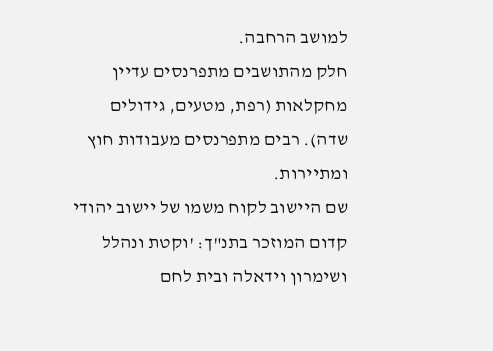למושב הרחבה.
חלק מהתושבים מתפרנסים עדיין מחקלאות (רפת, מטעים, גידולים שדה). רבים מתפרנסים מעבודות חוץ ומתיירות.
שם היישוב לקוח משמו של יישוב יהודי קדום המוזכר בתנ"ך: 'וקטת ונהלל ושימרון וידאלה ובית לחם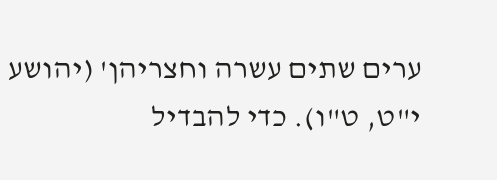ערים שתים עשרה וחצריהן' (יהושע י"ט, ט"ו). כדי להבדיל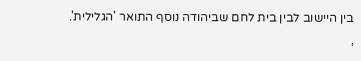בין היישוב לבין בית לחם שביהודה נוסף התואר 'הגלילית'.
,